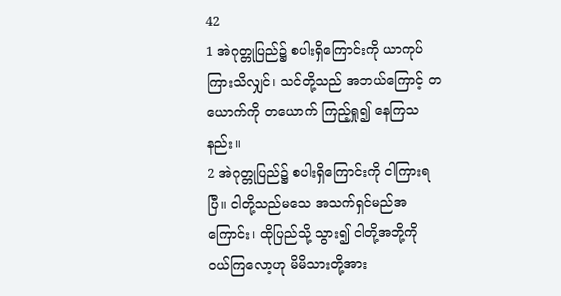42
1 အဲဂုတ္တုပြည်၌ စပါးရှိကြောင်းကို ယာကုပ် ကြားသိလျှင်၊ သင်တို့သည် အဘယ်ကြောင့် တယောက်ကို တယောက် ကြည့်ရှု၍ နေကြသနည်း။
2 အဲဂုတ္တုပြည်၌ စပါးရှိကြောင်းကို ငါကြားရပြီ။ ငါတို့သည်မသေ အသက်ရှင်မည်အကြောင်း၊ ထိုပြည်သို့ သွား၍ ငါတို့အဘို့ကို ဝယ်ကြလော့ဟု မိမိသားတို့အား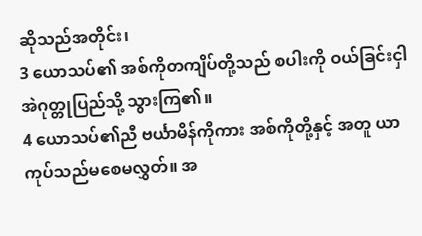ဆိုသည်အတိုင်း၊
3 ယောသပ်၏ အစ်ကိုတကျိပ်တို့သည် စပါးကို ဝယ်ခြင်းငှါ အဲဂုတ္တုပြည်သို့ သွားကြ၏။
4 ယောသပ်၏ညီ ဗင်္ယာမိန်ကိုကား အစ်ကိုတို့နှင့် အတူ ယာကုပ်သည်မစေမလွှတ်။ အ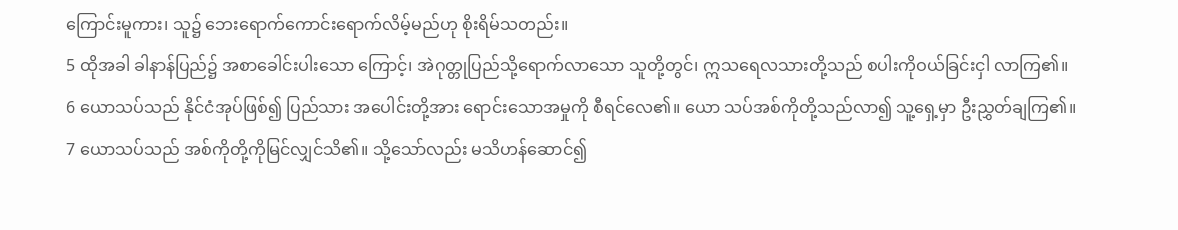ကြောင်းမူကား၊ သူ၌ ဘေးရောက်ကောင်းရောက်လိမ့်မည်ဟု စိုးရိမ်သတည်း။
5 ထိုအခါ ခါနာန်ပြည်၌ အစာခေါင်းပါးသော ကြောင့်၊ အဲဂုတ္တုပြည်သို့ရောက်လာသော သူတို့တွင်၊ ဣသရေလသားတို့သည် စပါးကိုဝယ်ခြင်းငှါ လာကြ၏။
6 ယောသပ်သည် နိုင်ငံအုပ်ဖြစ်၍ ပြည်သား အပေါင်းတို့အား ရောင်းသောအမှုကို စီရင်လေ၏။ ယော သပ်အစ်ကိုတို့သည်လာ၍ သူ့ရှေ့မှာ ဦးညွှတ်ချကြ၏။
7 ယောသပ်သည် အစ်ကိုတို့ကိုမြင်လျှင်သိ၏။ သို့သော်လည်း မသိဟန်ဆောင်၍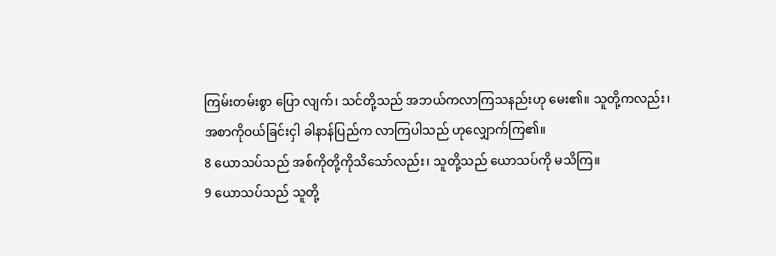ကြမ်းတမ်းစွာ ပြော လျက်၊ သင်တို့သည် အဘယ်ကလာကြသနည်းဟု မေး၏။ သူတို့ကလည်း၊ အစာကိုဝယ်ခြင်းငှါ ခါနာန်ပြည်က လာကြပါသည် ဟုလျှောက်ကြ၏။
8 ယောသပ်သည် အစ်ကိုတို့ကိုသိသော်လည်း၊ သူတို့သည် ယောသပ်ကို မသိကြ။
9 ယောသပ်သည် သူတို့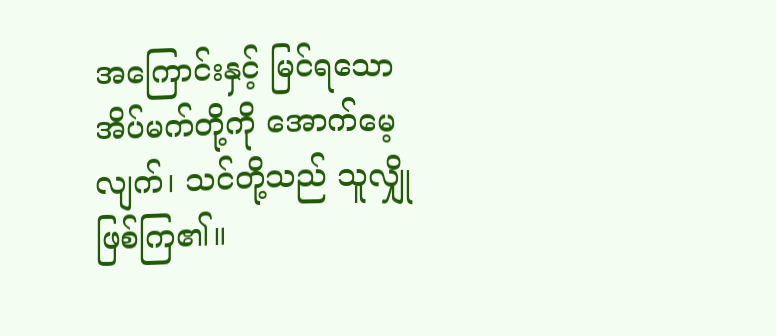အကြောင်းနှင့် မြင်ရသော အိပ်မက်တို့ကို အောက်မေ့လျက်၊ သင်တို့သည် သူလျှို ဖြစ်ကြ၏။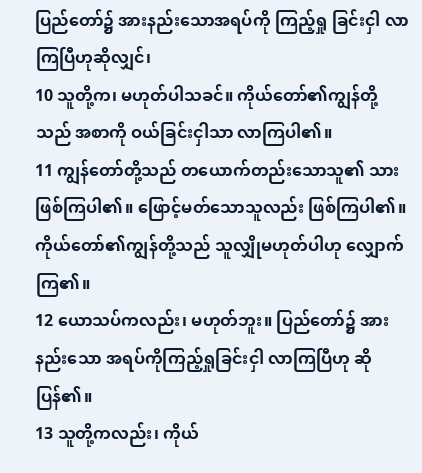ပြည်တော်၌ အားနည်းသောအရပ်ကို ကြည့်ရှု ခြင်းငှါ လာကြပြီဟုဆိုလျှင်၊
10 သူတို့က၊ မဟုတ်ပါသခင်။ ကိုယ်တော်၏ကျွန်တို့ သည် အစာကို ဝယ်ခြင်းငှါသာ လာကြပါ၏။
11 ကျွန်တော်တို့သည် တယောက်တည်းသောသူ၏ သားဖြစ်ကြပါ၏။ ဖြောင့်မတ်သောသူလည်း ဖြစ်ကြပါ၏။ ကိုယ်တော်၏ကျွန်တို့သည် သူလျှိုမဟုတ်ပါဟု လျှောက် ကြ၏။
12 ယောသပ်ကလည်း၊ မဟုတ်ဘူး။ ပြည်တော်၌ အားနည်းသော အရပ်ကိုကြည့်ရှုခြင်းငှါ လာကြပြီဟု ဆိုပြန်၏။
13 သူတို့ကလည်း၊ ကိုယ်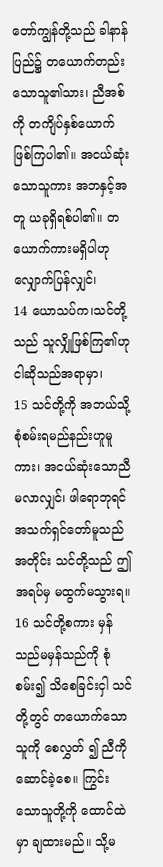တော်ကျွန်တို့သည် ခါနာန် ပြည်၌ တယောက်တည်းသောသူ၏သား၊ ညီအစ်ကို တကျိပ်နှစ်ယောက် ဖြစ်ကြပါ၏။ အငယ်ဆုံးသောသူကား အဘနှင့်အတူ ယခုရှိရစ်ပါ၏။ တယောက်ကားမရှိပါဟု လျှောက်ပြန်လျှင်၊
14 ယောသပ်က၊သင်တို့သည် သူလျှိုဖြစ်ကြ၏ဟု ငါဆိုသည်အရာမှာ၊
15 သင်တို့ကို အဘယ်သို့ စုံစမ်းရမည်နည်းဟူမူ ကား၊ အငယ်ဆုံးသောညီ မလာလျှင်၊ ဖါရောဘုရင် အသက်ရှင်တော်မူသည်အတိုင်း သင်တို့သည် ဤအရပ်မှ မထွက်မသွားရ။
16 သင်တို့စကား မှန်သည်မမှန်သည်ကို စုံစမ်း၍ သိစေခြင်းငှါ သင်တို့တွင် တယောက်သောသူကို စေလွှတ် ၍ ညီကိုဆောင်ခဲ့စေ။ ကြွင်းသောသူတို့ကို ထောင်ထဲမှာ ချထားမည်။ သို့မ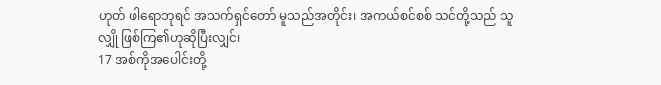ဟုတ် ဖါရောဘုရင် အသက်ရှင်တော် မူသည်အတိုင်း၊ အကယ်စင်စစ် သင်တို့သည် သူလျှို ဖြစ်ကြ၏ဟုဆိုပြီးလျှင်၊
17 အစ်ကိုအပေါင်းတို့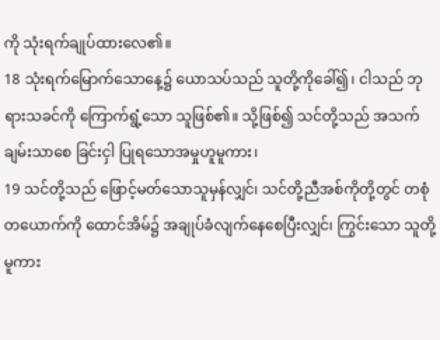ကို သုံးရက်ချုပ်ထားလေ၏။
18 သုံးရက်မြောက်သောနေ့၌ ယောသပ်သည် သူတို့ကိုခေါ်၍၊ ငါသည် ဘုရားသခင်ကို ကြောက်ရွံ့သော သူဖြစ်၏။ သို့ဖြစ်၍ သင်တို့သည် အသက်ချမ်းသာစေ ခြင်းငှါ ပြုရသောအမှုဟူမူကား၊
19 သင်တို့သည် ဖြောင့်မတ်သောသူမှန်လျှင်၊ သင်တို့ညီအစ်ကိုတို့တွင် တစုံတယောက်ကို ထောင်အိမ်၌ အချုပ်ခံလျက်နေစေပြီးလျှင်၊ ကြွင်းသော သူတို့မူကား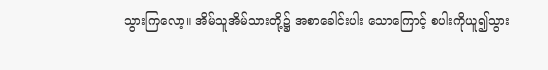သွားကြလော့။ အိမ်သူအိမ်သားတို့၌ အစာခေါင်းပါး သောကြောင့် စပါးကိုယူ၍သွား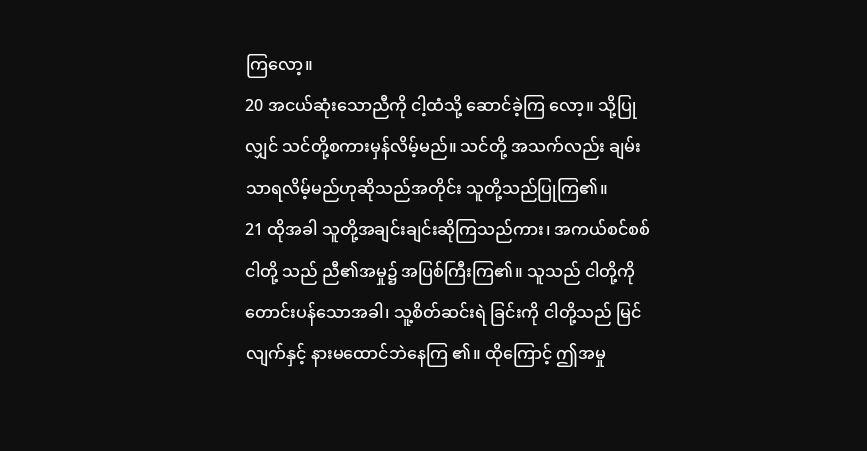ကြလော့။
20 အငယ်ဆုံးသောညီကို ငါ့ထံသို့ ဆောင်ခဲ့ကြ လော့။ သို့ပြုလျှင် သင်တို့စကားမှန်လိမ့်မည်။ သင်တို့ အသက်လည်း ချမ်းသာရလိမ့်မည်ဟုဆိုသည်အတိုင်း သူတို့သည်ပြုကြ၏။
21 ထိုအခါ သူတို့အချင်းချင်းဆိုကြသည်ကား၊ အကယ်စင်စစ် ငါတို့ သည် ညီ၏အမှု၌ အပြစ်ကြီးကြ၏။ သူသည် ငါတို့ကိုတောင်းပန်သောအခါ၊ သူ့စိတ်ဆင်းရဲ ခြင်းကို ငါတို့သည် မြင်လျက်နှင့် နားမထောင်ဘဲနေကြ ၏။ ထိုကြောင့် ဤအမှု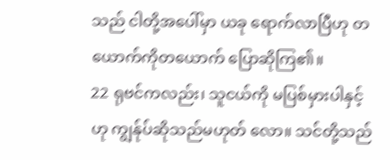သည် ငါတို့အပေါ်မှာ ယခု ရောက်လာပြီဟု တယောက်ကိုတယောက် ပြောဆိုကြ၏။
22 ရုဗင်ကလည်း၊ သူငယ်ကို မပြစ်မှားပါနှင့်ဟု ကျွန်ုပ်ဆိုသည်မဟုတ် လော။ သင်တို့သည်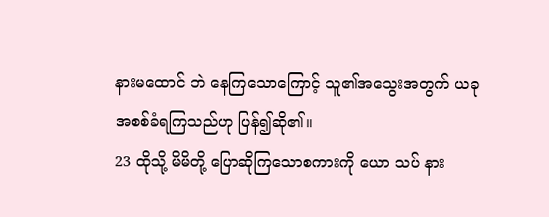နားမထောင် ဘဲ နေကြသောကြောင့် သူ၏အသွေးအတွက် ယခု အစစ်ခံရကြသည်ဟု ပြန်၍ဆို၏။
23 ထိုသို့ မိမိတို့ ပြောဆိုကြသောစကားကို ယော သပ် နား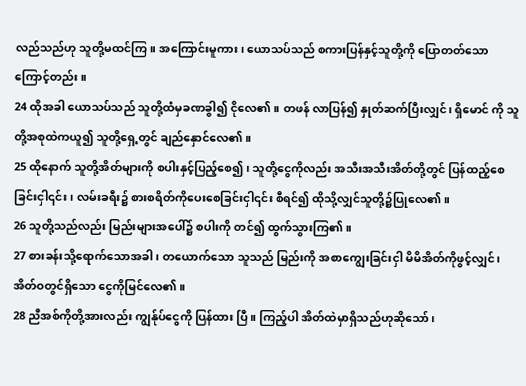လည်သည်ဟု သူတို့မထင်ကြ။ အကြောင်းမူကား၊ ယောသပ်သည် စကားပြန်နှင့်သူတို့ကို ပြောတတ်သော ကြောင့်တည်း။
24 ထိုအခါ ယောသပ်သည် သူတို့ထံမှခဏခွါ၍ ငိုလေ၏။ တဖန် လာပြန်၍ နှုတ်ဆက်ပြီးလျှင်၊ ရှိမောင် ကို သူတို့အစုထဲကယူ၍ သူတို့ရှေ့တွင် ချည်နှောင်လေ၏။
25 ထိုနောက် သူတို့အိတ်များကို စပါးနှင့်ပြည့်စေ၍၊ သူတို့ငွေကိုလည်း အသီးအသီးအိတ်တို့တွင် ပြန်ထည့်စေ ခြင်းငှါ၎င်း၊ လမ်းခရီး၌ စားစရိတ်ကိုပေးစေခြင်းငှါ၎င်း စီရင်၍ ထိုသို့လျှင်သူတို့၌ပြုလေ၏။
26 သူတို့သည်လည်း မြည်းများအပေါ်၌ စပါးကို တင်၍ ထွက်သွားကြ၏။
27 စားခန်းသို့ရောက်သောအခါ၊ တယောက်သော သူသည် မြည်းကို အစာကျွေးခြင်းငှါ မိမိအိတ်ကိုဖွင့်လျှင်၊ အိတ်ဝတွင်ရှိသော ငွေကိုမြင်လေ၏။
28 ညီအစ်ကိုတို့အားလည်း ကျွန်ုပ်ငွေကို ပြန်ထား ပြီ။ ကြည့်ပါ အိတ်ထဲမှာရှိသည်ဟုဆိုသော်၊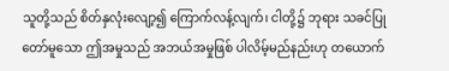သူတို့သည် စိတ်နှလုံးလျော့၍ ကြောက်လန့်လျက်၊ ငါတို့၌ ဘုရား သခင်ပြုတော်မူသော ဤအမှုသည် အဘယ်အမှုဖြစ် ပါလိမ့်မည်နည်းဟု တယောက်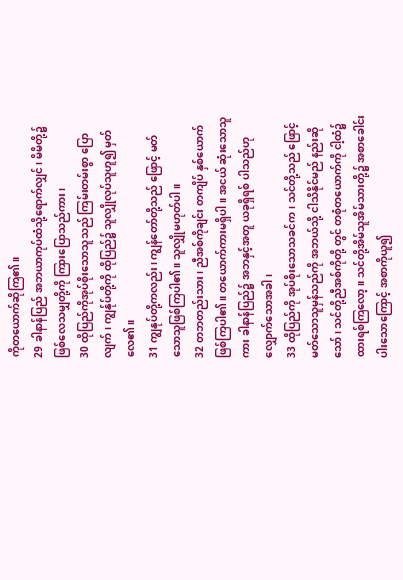ကိုတယောက်ဆိုကြ၏။
29 ခါနာန်ပြည် အဘယာကုပ်ထံသို့ရောက်လျှင်၊ မိမိတို့၌ဖြစ်လေသမျှတို့ကို ကြားပြောသည်ကား၊
30 ထိုပြည်ကိုအုပ်စိုးသောသူသည် ကြမ်းတမ်းစွာ ပြောလျက်၊ ကျွန်ုပ်တို့ကို ထိုပြည်၌ သူလျှိုလုပ်သူဟူ၍ မှတ်လေ၏။
31 ကျွနုပ်တို့ကလည်း၊ ကျွန်တော်တို့သည် ဖြောင့် မတ်သောသူဖြစ်ကြပါ၏။ သူလျှိုမဟုတ်ပါ။
32 တဘတည်းသား၊ ညီအစ်ကိုချင်း တကျိပ် နှစ်ယောက်ဖြစ်ကြပါ၏။ တယောက်ကားမရှိပါ။ အငယ် ဆုံးသောသူကား ခါနာန်ပြည်၌ အဘနှင့်အတူ ယခုရှိရစ် ပါသည်ဟု လျှောက်သောအခါ၊
33 ထိုပြည်ကို အုပ်စိုးသောသခင်က၊ သင်တို့သည် ဖြောင့်မတ်သောသူမှန်သည်ကို အဘယ်သို့ ငါသိနိုင်မည် နည်းဆိုသော်၊ သင်တို့ညီအစ်ကိုတို့ တွင် တစုံတယောက်ကို ငါ့ထံ၌ထားရစ်ကြလော့။ သင်တို့အိမ်သူအိမ်သားတို့၌ အစာခေါင်းပါးသောကြောင့် အစာကိုယူ၍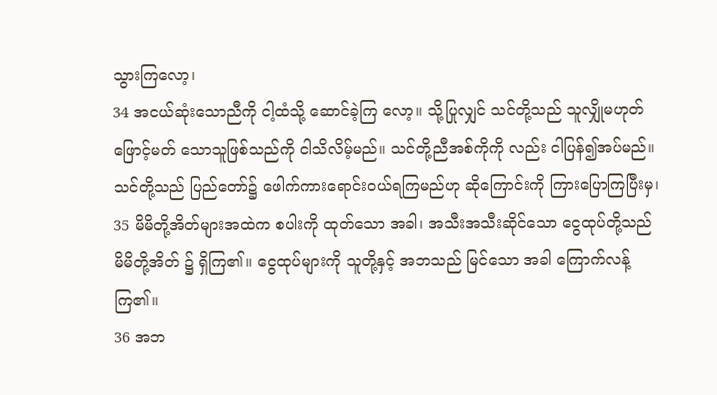သွားကြလော့၊
34 အငယ်ဆုံးသောညီကို ငါ့ထံသို့ ဆောင်ခဲ့ကြ လော့။ သို့ပြုလျှင် သင်တို့သည် သူလျှိုမဟုတ် ဖြောင့်မတ် သောသူဖြစ်သည်ကို ငါသိလိမ့်မည်။ သင်တို့ညီအစ်ကိုကို လည်း ငါပြန်၍အပ်မည်။ သင်တို့သည် ပြည်တော်၌ ဖေါက်ကားရောင်းဝယ်ရကြမည်ဟု ဆိုကြောင်းကို ကြားပြောကြပြီးမှ၊
35 မိမိတို့အိတ်များအထဲက စပါးကို ထုတ်သော အခါ၊ အသီးအသီးဆိုင်သော ငွေထုပ်တို့သည် မိမိတို့အိတ် ၌ ရှိကြ၏။ ငွေထုပ်များကို သူတို့နှင့် အဘသည် မြင်သော အခါ ကြောက်လန့်ကြ၏။
36 အဘ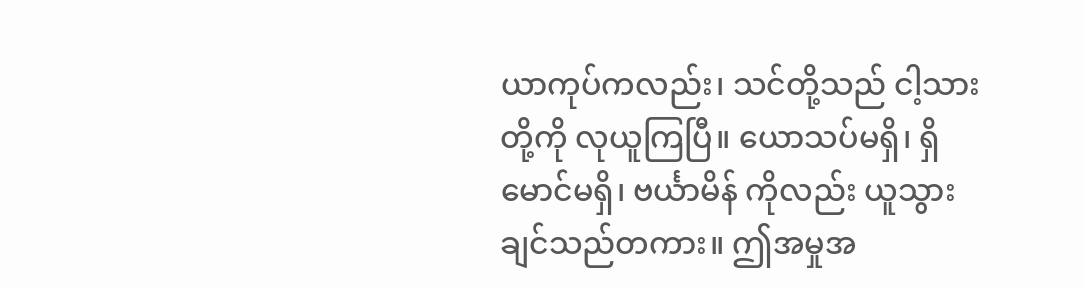ယာကုပ်ကလည်း၊ သင်တို့သည် ငါ့သား တို့ကို လုယူကြပြီ။ ယောသပ်မရှိ၊ ရှိမောင်မရှိ၊ ဗင်္ယာမိန် ကိုလည်း ယူသွားချင်သည်တကား။ ဤအမှုအ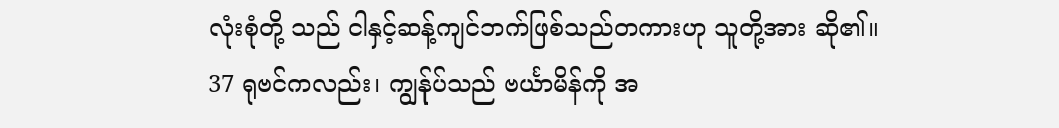လုံးစုံတို့ သည် ငါနှင့်ဆန့်ကျင်ဘက်ဖြစ်သည်တကားဟု သူတို့အား ဆို၏။
37 ရုဗင်ကလည်း၊ ကျွန်ုပ်သည် ဗင်္ယာမိန်ကို အ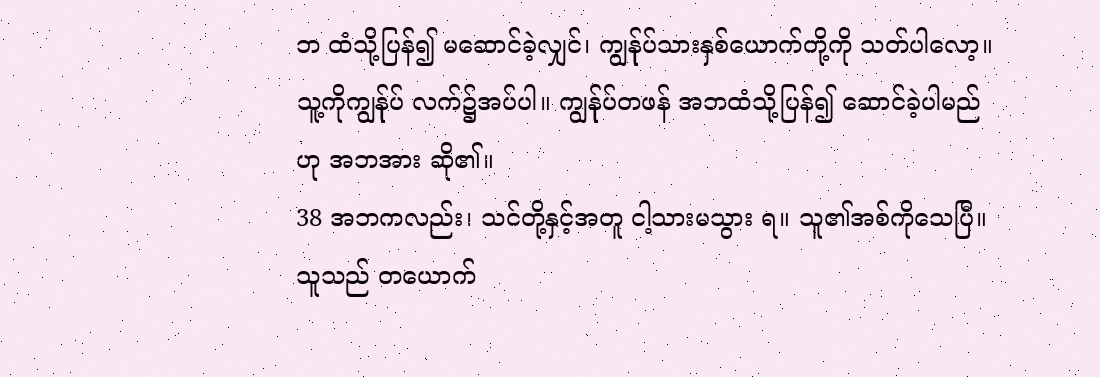ဘ ထံသို့ပြန်၍ မဆောင်ခဲ့လျှင်၊ ကျွန်ုပ်သားနှစ်ယောက်တို့ကို သတ်ပါလော့။သူ့ကိုကျွန်ုပ် လက်၌အပ်ပါ။ ကျွန်ုပ်တဖန် အဘထံသို့ပြန်၍ ဆောင်ခဲ့ပါမည်ဟု အဘအား ဆို၏။
38 အဘကလည်း၊ သင်တို့နှင့်အတူ ငါ့သားမသွား ရ။ သူ၏အစ်ကိုသေပြီ။ သူသည် တယောက်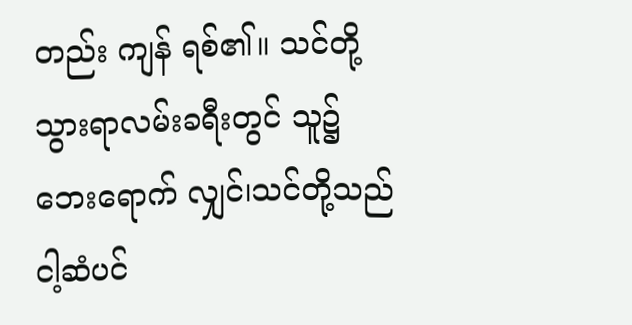တည်း ကျန် ရစ်၏။ သင်တို့သွားရာလမ်းခရီးတွင် သူ၌ ဘေးရောက် လျှင်၊သင်တို့သည် ငါ့ဆံပင်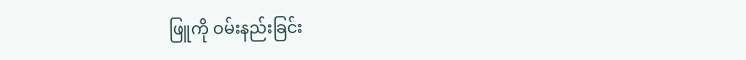ဖြူကို ဝမ်းနည်းခြင်း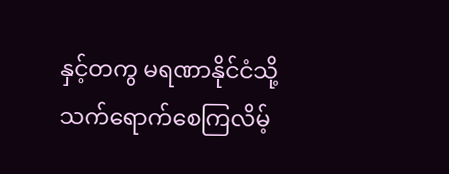နှင့်တကွ မရဏာနိုင်ငံသို့ သက်ရောက်စေကြလိမ့်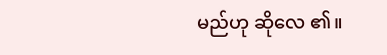မည်ဟု ဆိုလေ ၏။